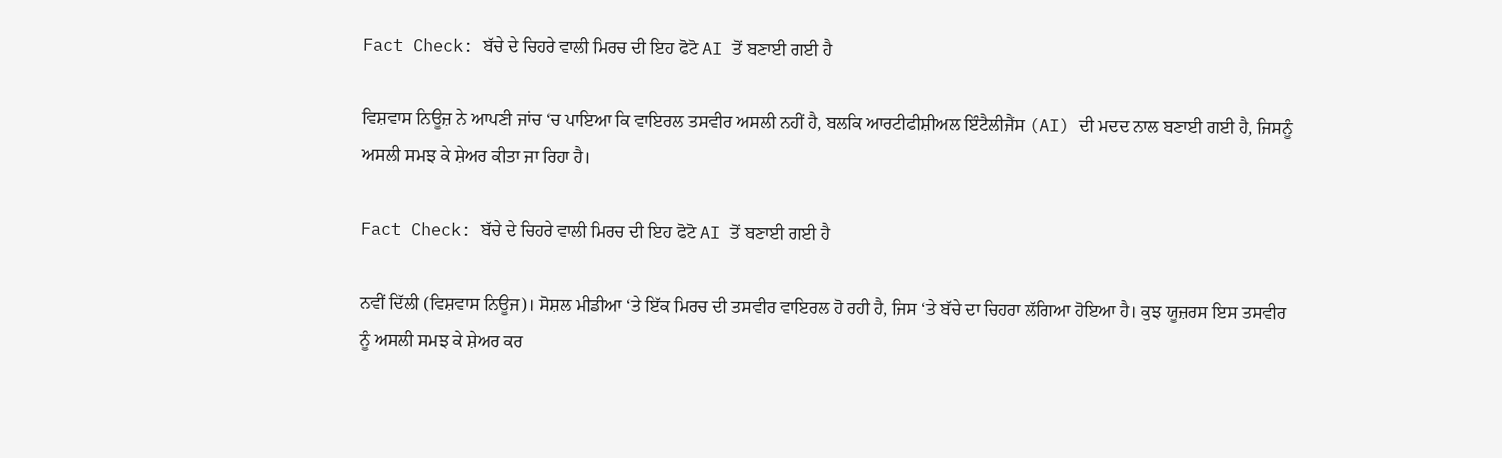Fact Check: ਬੱਚੇ ਦੇ ਚਿਹਰੇ ਵਾਲੀ ਮਿਰਚ ਦੀ ਇਹ ਫੋਟੋ AI ਤੋਂ ਬਣਾਈ ਗਈ ਹੈ

ਵਿਸ਼ਵਾਸ ਨਿਊਜ਼ ਨੇ ਆਪਣੀ ਜਾਂਚ ‘ਚ ਪਾਇਆ ਕਿ ਵਾਇਰਲ ਤਸਵੀਰ ਅਸਲੀ ਨਹੀਂ ਹੈ, ਬਲਕਿ ਆਰਟੀਫੀਸ਼ੀਅਲ ਇੰਟੈਲੀਜੈਂਸ (AI) ਦੀ ਮਦਦ ਨਾਲ ਬਣਾਈ ਗਈ ਹੈ, ਜਿਸਨੂੰ ਅਸਲੀ ਸਮਝ ਕੇ ਸ਼ੇਅਰ ਕੀਤਾ ਜਾ ਰਿਹਾ ਹੈ।

Fact Check: ਬੱਚੇ ਦੇ ਚਿਹਰੇ ਵਾਲੀ ਮਿਰਚ ਦੀ ਇਹ ਫੋਟੋ AI ਤੋਂ ਬਣਾਈ ਗਈ ਹੈ

ਨਵੀਂ ਦਿੱਲੀ (ਵਿਸ਼ਵਾਸ ਨਿਊਜ)। ਸੋਸ਼ਲ ਮੀਡੀਆ ‘ਤੇ ਇੱਕ ਮਿਰਚ ਦੀ ਤਸਵੀਰ ਵਾਇਰਲ ਹੋ ਰਹੀ ਹੈ, ਜਿਸ ‘ਤੇ ਬੱਚੇ ਦਾ ਚਿਹਰਾ ਲੱਗਿਆ ਹੋਇਆ ਹੈ। ਕੁਝ ਯੂਜ਼ਰਸ ਇਸ ਤਸਵੀਰ ਨੂੰ ਅਸਲੀ ਸਮਝ ਕੇ ਸ਼ੇਅਰ ਕਰ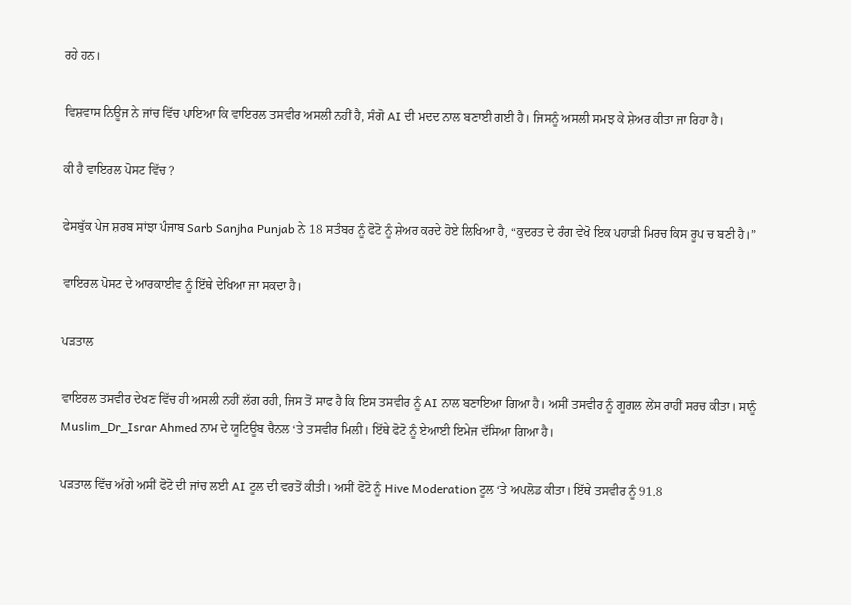ਰਹੇ ਹਨ।

ਵਿਸ਼ਵਾਸ ਨਿਊਜ ਨੇ ਜਾਂਚ ਵਿੱਚ ਪਾਇਆ ਕਿ ਵਾਇਰਲ ਤਸਵੀਰ ਅਸਲੀ ਨਹੀਂ ਹੈ, ਸੰਗੋ AI ਦੀ ਮਦਦ ਨਾਲ ਬਣਾਈ ਗਈ ਹੈ। ਜਿਸਨੂੰ ਅਸਲੀ ਸਮਝ ਕੇ ਸ਼ੇਅਰ ਕੀਤਾ ਜਾ ਰਿਹਾ ਹੈ।

ਕੀ ਹੈ ਵਾਇਰਲ ਪੋਸਟ ਵਿੱਚ ?

ਫੇਸਬੁੱਕ ਪੇਜ ਸ਼ਰਬ ਸਾਂਝਾ ਪੰਜਾਬ Sarb Sanjha Punjab ਨੇ 18 ਸਤੰਬਰ ਨੂੰ ਫੋਟੋ ਨੂੰ ਸ਼ੇਅਰ ਕਰਦੇ ਹੋਏ ਲਿਖਿਆ ਹੈ, “ਕੁਦਰਤ ਦੇ ਰੰਗ ਵੇਖੋ ਇਕ ਪਹਾੜੀ ਮਿਰਚ ਕਿਸ ਰੂਪ ਚ ਬਣੀ ਹੈ।”

ਵਾਇਰਲ ਪੋਸਟ ਦੇ ਆਰਕਾਈਵ ਨੂੰ ਇੱਥੇ ਦੇਖਿਆ ਜਾ ਸਕਦਾ ਹੈ।

ਪੜਤਾਲ

ਵਾਇਰਲ ਤਸਵੀਰ ਦੇਖਣ ਵਿੱਚ ਹੀ ਅਸਲੀ ਨਹੀਂ ਲੱਗ ਰਹੀ, ਜਿਸ ਤੋਂ ਸਾਫ ਹੈ ਕਿ ਇਸ ਤਸਵੀਰ ਨੂੰ AI ਨਾਲ ਬਣਾਇਆ ਗਿਆ ਹੈ। ਅਸੀਂ ਤਸਵੀਰ ਨੂੰ ਗੂਗਲ ਲੇਂਸ ਰਾਹੀਂ ਸਰਚ ਕੀਤਾ। ਸਾਨੂੰ Muslim_Dr_Israr Ahmed ਨਾਮ ਦੇ ਯੂਟਿਊਬ ਚੈਨਲ ‘ਤੇ ਤਸਵੀਰ ਮਿਲੀ। ਇੱਥੇ ਫੋਟੋ ਨੂੰ ਏਆਈ ਇਮੇਜ ਦੱਸਿਆ ਗਿਆ ਹੈ।

ਪੜਤਾਲ ਵਿੱਚ ਅੱਗੇ ਅਸੀਂ ਫੋਟੋ ਦੀ ਜਾਂਚ ਲਈ AI ਟੂਲ ਦੀ ਵਰਤੋਂ ਕੀਤੀ। ਅਸੀਂ ਫੋਟੋ ਨੂੰ Hive Moderation ਟੂਲ ‘ਤੇ ਅਪਲੋਡ ਕੀਤਾ। ਇੱਥੇ ਤਸਵੀਰ ਨੂੰ 91.8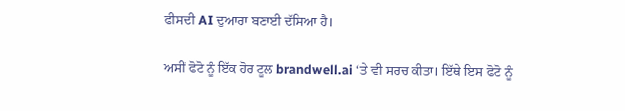ਫੀਸਦੀ AI ਦੁਆਰਾ ਬਣਾਈ ਦੱਸਿਆ ਹੈ।

ਅਸੀਂ ਫੋਟੋ ਨੂੰ ਇੱਕ ਹੋਰ ਟੂਲ brandwell.ai ‘ਤੇ ਵੀ ਸਰਚ ਕੀਤਾ। ਇੱਥੇ ਇਸ ਫੋਟੋ ਨੂੰ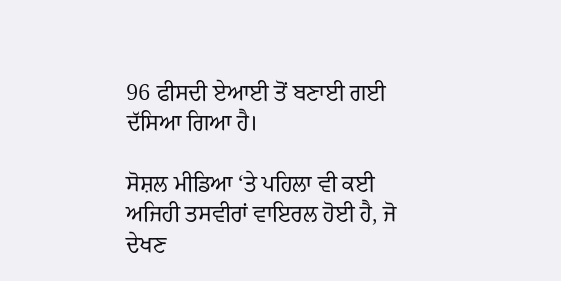96 ਫੀਸਦੀ ਏਆਈ ਤੋਂ ਬਣਾਈ ਗਈ ਦੱਸਿਆ ਗਿਆ ਹੈ।

ਸੋਸ਼ਲ ਮੀਡਿਆ ‘ਤੇ ਪਹਿਲਾ ਵੀ ਕਈ ਅਜਿਹੀ ਤਸਵੀਰਾਂ ਵਾਇਰਲ ਹੋਈ ਹੈ, ਜੋ ਦੇਖਣ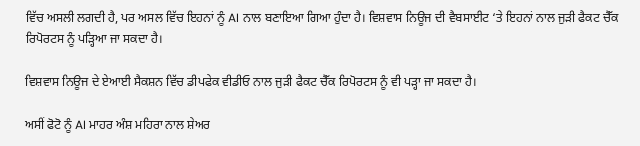ਵਿੱਚ ਅਸਲੀ ਲਗਦੀ ਹੈ, ਪਰ ਅਸਲ ਵਿੱਚ ਇਹਨਾਂ ਨੂੰ AI ਨਾਲ ਬਣਾਇਆ ਗਿਆ ਹੁੰਦਾ ਹੈ। ਵਿਸ਼ਵਾਸ ਨਿਊਜ ਦੀ ਵੈਬਸਾਈਟ ‘ਤੇ ਇਹਨਾਂ ਨਾਲ ਜੁੜੀ ਫੈਕਟ ਚੈੱਕ ਰਿਪੋਰਟਸ ਨੂੰ ਪੜ੍ਹਿਆ ਜਾ ਸਕਦਾ ਹੈ।

ਵਿਸ਼ਵਾਸ ਨਿਊਜ ਦੇ ਏਆਈ ਸੈਕਸ਼ਨ ਵਿੱਚ ਡੀਪਫੇਕ ਵੀਡੀਓ ਨਾਲ ਜੁੜੀ ਫੈਕਟ ਚੈੱਕ ਰਿਪੋਰਟਸ ਨੂੰ ਵੀ ਪੜ੍ਹਾ ਜਾ ਸਕਦਾ ਹੈ।

ਅਸੀਂ ਫੋਟੋ ਨੂੰ AI ਮਾਹਰ ਅੰਸ਼ ਮਹਿਰਾ ਨਾਲ ਸ਼ੇਅਰ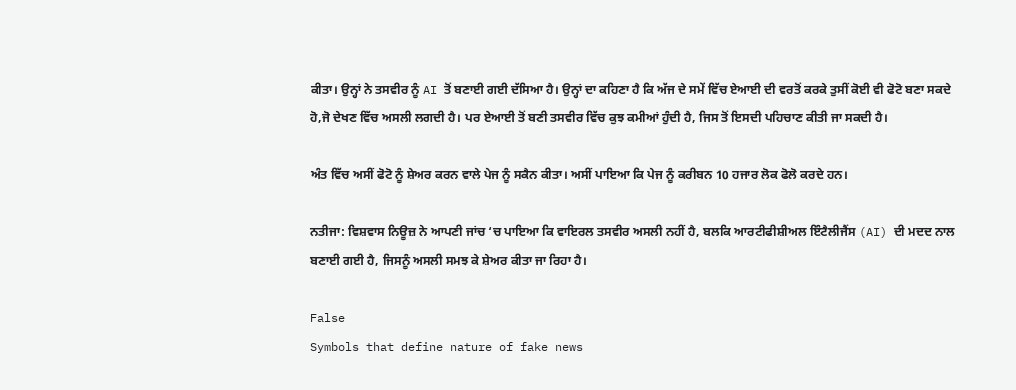ਕੀਤਾ। ਉਨ੍ਹਾਂ ਨੇ ਤਸਵੀਰ ਨੂੰ AI ਤੋਂ ਬਣਾਈ ਗਈ ਦੱਸਿਆ ਹੈ। ਉਨ੍ਹਾਂ ਦਾ ਕਹਿਣਾ ਹੈ ਕਿ ਅੱਜ ਦੇ ਸਮੇਂ ਵਿੱਚ ਏਆਈ ਦੀ ਵਰਤੋਂ ਕਰਕੇ ਤੁਸੀਂ ਕੋਈ ਵੀ ਫੋਟੋ ਬਣਾ ਸਕਦੇ ਹੋ,ਜੋ ਦੇਖਣ ਵਿੱਚ ਅਸਲੀ ਲਗਦੀ ਹੈ। ਪਰ ਏਆਈ ਤੋਂ ਬਣੀ ਤਸਵੀਰ ਵਿੱਚ ਕੁਝ ਕਮੀਆਂ ਹੁੰਦੀ ਹੈ, ਜਿਸ ਤੋਂ ਇਸਦੀ ਪਹਿਚਾਣ ਕੀਤੀ ਜਾ ਸਕਦੀ ਹੈ।

ਅੰਤ ਵਿੱਚ ਅਸੀਂ ਫੋਟੋ ਨੂੰ ਸ਼ੇਅਰ ਕਰਨ ਵਾਲੇ ਪੇਜ ਨੂੰ ਸਕੈਨ ਕੀਤਾ। ਅਸੀਂ ਪਾਇਆ ਕਿ ਪੇਜ ਨੂੰ ਕਰੀਬਨ 10 ਹਜਾਰ ਲੋਕ ਫੋਲੋ ਕਰਦੇ ਹਨ।

ਨਤੀਜਾ: ਵਿਸ਼ਵਾਸ ਨਿਊਜ਼ ਨੇ ਆਪਣੀ ਜਾਂਚ ‘ਚ ਪਾਇਆ ਕਿ ਵਾਇਰਲ ਤਸਵੀਰ ਅਸਲੀ ਨਹੀਂ ਹੈ, ਬਲਕਿ ਆਰਟੀਫੀਸ਼ੀਅਲ ਇੰਟੈਲੀਜੈਂਸ (AI) ਦੀ ਮਦਦ ਨਾਲ ਬਣਾਈ ਗਈ ਹੈ, ਜਿਸਨੂੰ ਅਸਲੀ ਸਮਝ ਕੇ ਸ਼ੇਅਰ ਕੀਤਾ ਜਾ ਰਿਹਾ ਹੈ।

False
Symbols that define nature of fake news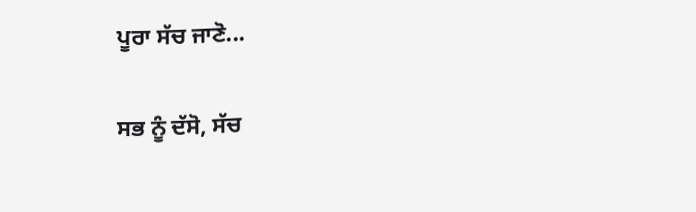ਪੂਰਾ ਸੱਚ ਜਾਣੋ...

ਸਭ ਨੂੰ ਦੱਸੋ, ਸੱਚ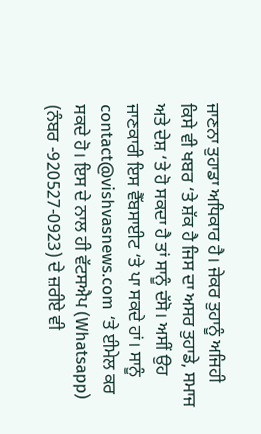ਜਾਣਨਾ ਤੁਹਾਡਾ ਅਧਿਕਾਰ ਹੈ। ਜੇਕਰ ਤੁਹਾਨੂੰ ਅਜਿਹੀ ਕਿਸੇ ਵੀ ਖਬਰ ‘ਤੇ ਸ਼ੱਕ ਹੈ ਜਿਸ ਦਾ ਅਸਰ ਤੁਹਾਡੇ, ਸਮਾਜ ਅਤੇ ਦੇਸ਼ ‘ਤੇ ਹੋ ਸਕਦਾ ਹੈ ਤਾਂ ਸਾਨੂੰ ਦੱਸੋ। ਅਸੀਂ ਉਹ ਜਾਣਕਾਰੀ ਇਸ ਵੈੱਬਸਾਈਟ ‘ਤੇ ਪਾ ਸਕਦੇ ਹਾਂ। ਸਾਨੂੰ contact@vishvasnews.com ‘ਤੇ ਈਮੇਲ ਕਰ ਸਕਦੇ ਹੋ। ਇਸ ਦੇ ਨਾਲ ਹੀ ਵੱਟਸਐਪ (Whatsapp) (ਨੰਬਰ -920527-0923) ਦੇ ਜ਼ਰੀਏ ਵੀ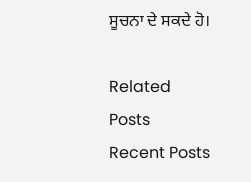ਸੂਚਨਾ ਦੇ ਸਕਦੇ ਹੋ।

Related Posts
Recent Posts